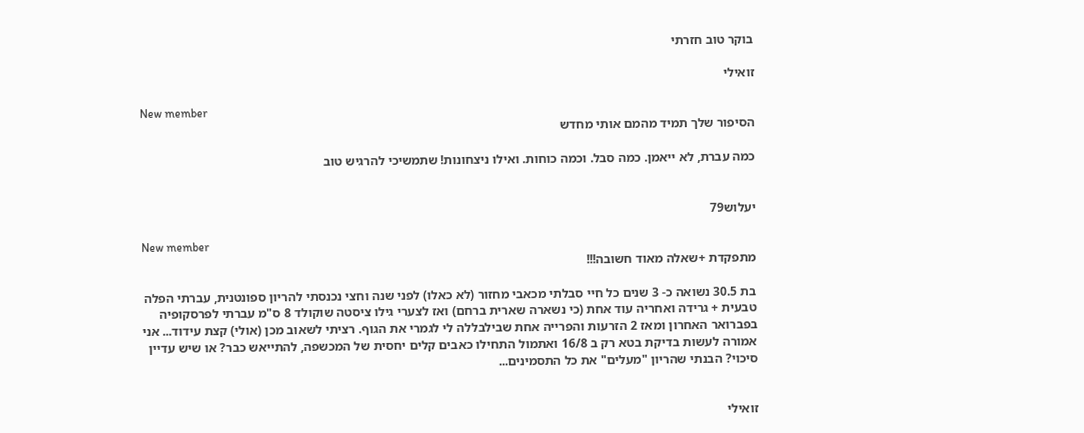בוקר טוב חזרתי

זואילי

New member
הסיפור שלך תמיד מהמם אותי מחדש

כמה עברת, לא ייאמן. כמה סבל. וכמה כוחות. ואילו ניצחונות! שתמשיכי להרגיש טוב


יעלוש79

New member
מתפקדת +שאלה מאוד חשובה!!!

בת 30.5 נשואה כ- 3 שנים כל חיי סבלתי מכאבי מחזור (לא כאלו) לפני שנה וחצי נכנסתי להריון ספונטנית, עברתי הפלה טבעית + גרידה ואחריה עוד אחת (כי נשארה שארית ברחם) ואז לצערי גילו ציסטה שוקולד 8 ס"מ עברתי לפרסקופיה בפברואר האחרון ומאז 2 הזרעות והפרייה אחת שבילבללה לי לגמרי את הגוף. רציתי לשאוב מכן (אולי) קצת עידוד... אני אמורה לעשות בדיקת בטא רק ב 16/8 ואתמול התחילו כאבים קלים יחסית של המכשפה, להתייאש כבר? או שיש עדיין סיכוי? הבנתי שהריון "מעלים" את כל התסמינים...


זואילי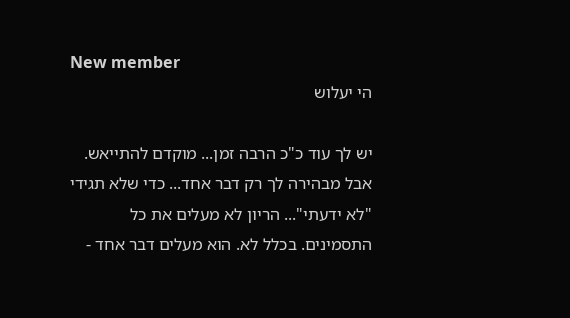New member
הי יעלוש

יש לך עוד כ"כ הרבה זמן... מוקדם להתייאש. אבל מבהירה לך רק דבר אחד... כדי שלא תגידי "לא ידעתי"... הריון לא מעלים את כל התסמינים. בכלל לא. הוא מעלים דבר אחד -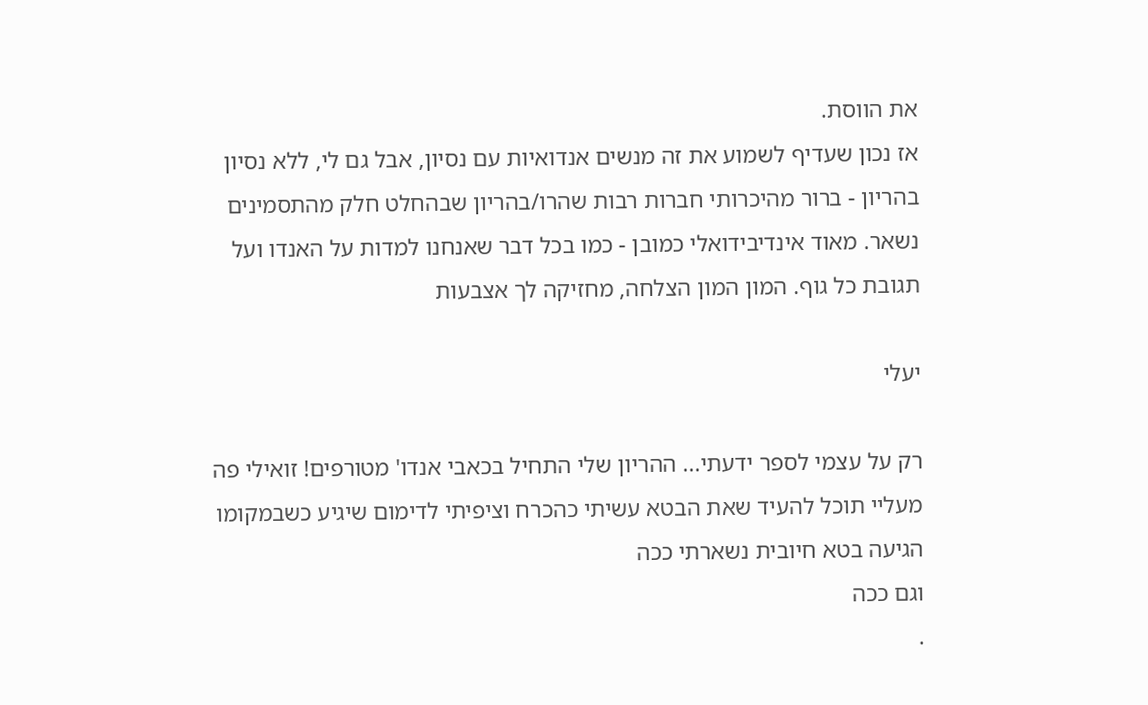את הווסת.
אז נכון שעדיף לשמוע את זה מנשים אנדואיות עם נסיון, אבל גם לי, ללא נסיון בהריון - ברור מהיכרותי חברות רבות שהרו/בהריון שבהחלט חלק מהתסמינים נשאר. מאוד אינדיבידואלי כמובן - כמו בכל דבר שאנחנו למדות על האנדו ועל תגובת כל גוף. המון המון הצלחה, מחזיקה לך אצבעות

יעלי

רק על עצמי לספר ידעתי... ההריון שלי התחיל בכאבי אנדו' מטורפים! זואילי פה מעליי תוכל להעיד שאת הבטא עשיתי כהכרח וציפיתי לדימום שיגיע כשבמקומו הגיעה בטא חיובית נשארתי ככה
וגם ככה
.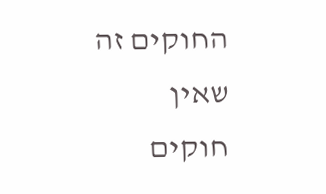החוקים זה שאין חוקים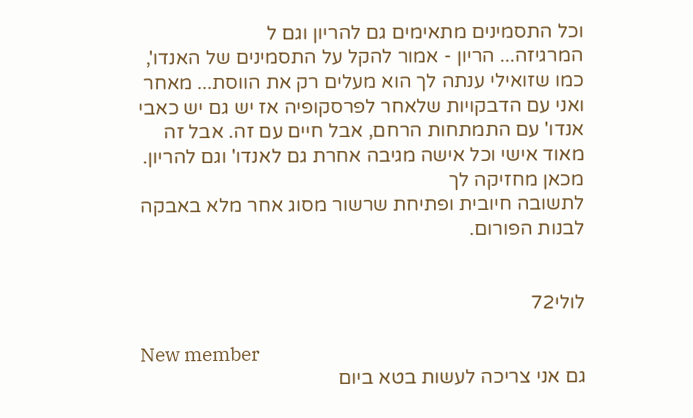וכל התסמינים מתאימים גם להריון וגם ל
המרגיזה... הריון - אמור להקל על התסמינים של האנדו', כמו שזואילי ענתה לך הוא מעלים רק את הווסת... מאחר ואני עם הדבקויות שלאחר לפרסקופיה אז יש גם יש כאבי אנדו' עם התמתחות הרחם, אבל חיים עם זה. אבל זה מאוד אישי וכל אישה מגיבה אחרת גם לאנדו' וגם להריון. מכאן מחזיקה לך
לתשובה חיובית ופתיחת שרשור מסוג אחר מלא באבקה לבנות הפורום.


לולי72

New member
גם אני צריכה לעשות בטא ביום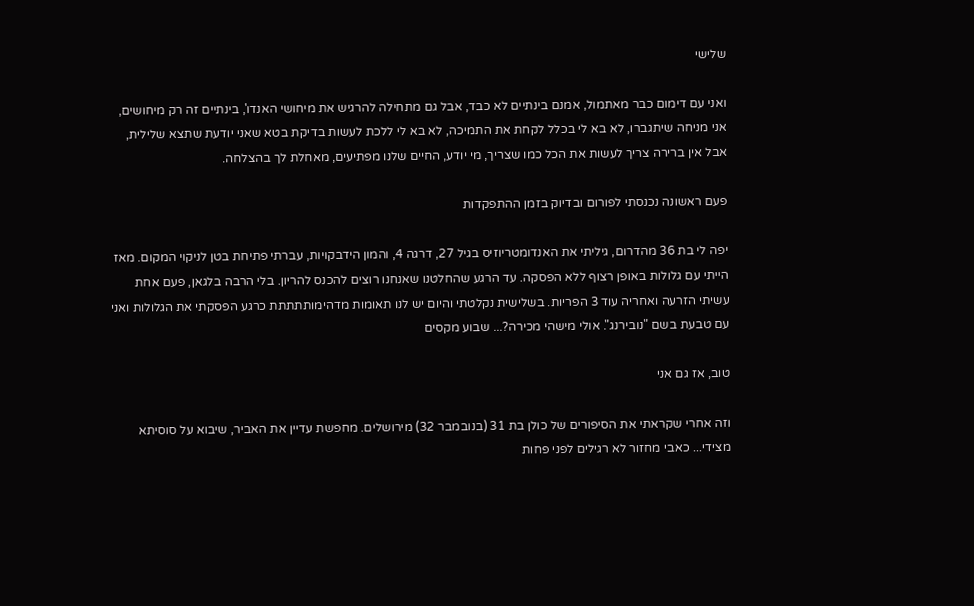שלישי

ואני עם דימום כבר מאתמול, אמנם בינתיים לא כבד, אבל גם מתחילה להרגיש את מיחושי האנדו', בינתיים זה רק מיחושים, אני מניחה שיתגברו, לא בא לי בכלל לקחת את התמיכה, לא בא לי ללכת לעשות בדיקת בטא שאני יודעת שתצא שלילית, אבל אין ברירה צריך לעשות את הכל כמו שצריך, מי יודע, החיים שלנו מפתיעים, מאחלת לך בהצלחה.

פעם ראשונה נכנסתי לפורום ובדיוק בזמן ההתפקדות

יפה לי בת 36 מהדרום, גיליתי את האנדומטריוזיס בגיל 27, דרגה 4, והמון הידבקויות, עברתי פתיחת בטן לניקוי המקום. מאז הייתי עם גלולות באופן רצוף ללא הפסקה. עד הרגע שהחלטנו שאנחנו רוצים להכנס להריון. בלי הרבה בלגאן, פעם אחת עשיתי הזרעה ואחריה עוד 3 הפריות. בשלישית נקלטתי והיום יש לנו תאומות מדהימותתתתת כרגע הפסקתי את הגלולות ואני עם טבעת בשם "נובירנג". אולי מישהי מכירה?... שבוע מקסים

טוב, אז גם אני

וזה אחרי שקראתי את הסיפורים של כולן בת 31 (בנובמבר 32) מירושלים. מחפשת עדיין את האביר, שיבוא על סוסיתא מצידי... כאבי מחזור לא רגילים לפני פחות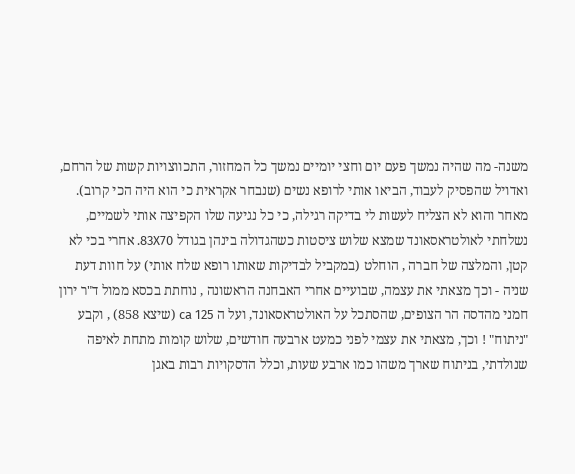משנה- מה שהיה נמשך פעם יום וחצי יומיים נמשך כל המחזור, התכווצויות קשות של הרחם, ואדויל שהפסיק לעבוד, הביאו אותי לרופא נשים (שנבחר אקראית כי הוא היה הכי קרוב). מאחר והוא לא הצליח לעשות לי בדיקה רגילה, כי כל נגיעה שלו הקפיצה אותי לשמיים, נשלחתי לאולטראסאונד שמצא שלוש ציסטות כשהגדולה בינהן בגודל 83X70. אחרי בכי לא קטן, והמלצה של חברה , הוחלט (במקביל לבדיקות שאותו רופא שלח אותי) על חוות דעת שניה - וכך מצאתי את עצמה, שבועיים אחרי האבחנה הראשונה , נוחתת בכסא ממול ד"ר ירון חמני מהדסה הר הצופים, שהסתכל על האולטראסאונד, ועל ה ca 125 (שיצא 858) , וקבע "ניתוח" ! וכך, מצאתי את עצמי לפני כמעט ארבעה חודשים, שלוש קומות מתחת לאיפה שנולדתי, בניתוח שארך משהו כמו ארבע שעות, וכלל הדסקויות רבות באגן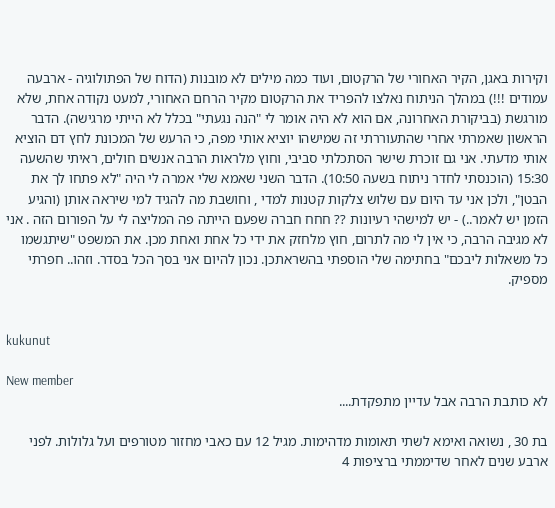וקירות באגן, הקיר האחורי של הרקטום, ועוד כמה מילים לא מובנות (הדוח של הפתולוגיה - ארבעה עמודים !!!) במהלך הניתוח נאלצו להפריד את הרקטום מקיר הרחם האחורי, למעט נקודה אחת, שלא מורגשת (בביקורת האחרונה, אם הוא לא היה אומר לי "הנה נגעתי" בכלל לא הייתי מרגישה). הדבר הראשון שאמרתי אחרי שהתעוררתי זה שמישהו יוציא אותי מפה, כי הרעש של המכונת לחץ דם הוציא אותי מדעתי. אני גם זוכרת שישר הסתכלתי סביבי, וחוץ מלראות הרבה אנשים חולים, ראיתי שהשעה 15:30 (הוכנסתי לחדר ניתוח בשעה 10:50). הדבר השני שאמא שלי אמרה לי היה "לא פתחו לך את הבטן", ולכן אני עד היום עם שלוש צלקות קטנות למדי , וחושבת מה להגיד למי שיראה אותן (והגיע הזמן יש לאמר..) - יש למישהי רעיונות ?? חחח חברה שפעם הייתה פה המליצה לי על הפורום הזה . אני לא מגיבה הרבה, כי אין לי מה לתרום, חוץ מלחזק את ידי כל אחת ואחת מכן. את המשפט "שיתגשמו כל משאלות ליבכם" בחתימה שלי הוספתי בהשראתכן. נכון להיום אני בסך הכל בסדר. וזהו.. חפרתי מספיק.


kukunut

New member
לא כותבת הרבה אבל עדיין מתפקדת....

בת 30 , נשואה ואימא לשתי תאומות מדהימות. מגיל 12 עם כאבי מחזור מטורפים ועל גלולות. לפני ארבע שנים לאחר שדיממתי ברציפות 4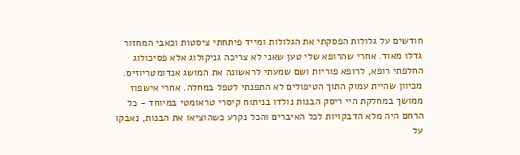חודשים על גלולות הפסקתי את הגלולות ומייד פיתחתי ציסטות וכאבי המחזור גדלו מאוד. אחרי שהרופא שלי טען שאני לא צריכה גניקולוג אלא פסיכולוג החלפתי רופא, לרופא פוריות ושם שמעתי לראשונה את המושג אנדומטריוזיס. מכיוון שהיית עמוק התוך הטיפולים לא התפנתי לטפל במחלה. אחרי אישפוז ממושך במחלקת היי ריסק הבנות נולדו בניתוח קיסרי טראומטי במיוחד - כל הרחם היה מלא הדבקויות לכל האיברים והכל נקרע כשהוציאו את הבנות, נאבקו על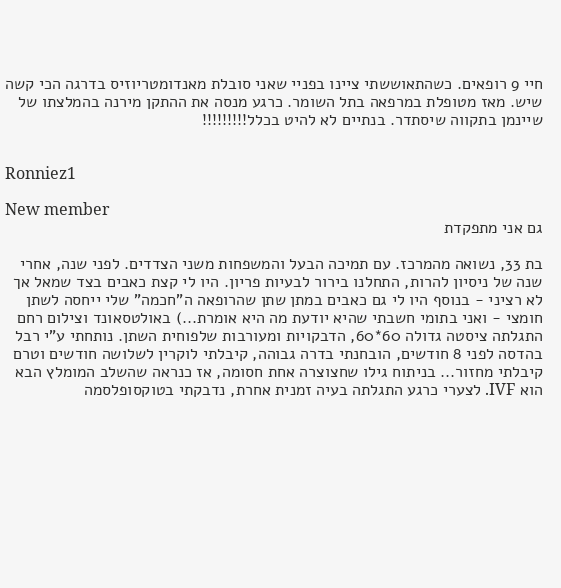חיי 9 רופאים. כשהתאוששתי ציינו בפניי שאני סובלת מאנדומטריוזיס בדרגה הכי קשה שיש. מאז מטופלת במרפאה בתל השומר. כרגע מנסה את ההתקן מירנה בהמלצתו של שיינמן בתקווה שיסתדר. בנתיים לא להיט בכלל!!!!!!!!!


Ronniez1

New member
גם אני מתפקדת

בת 33, נשואה מהמרכז. עם תמיכה הבעל והמשפחות משני הצדדים. לפני שנה, אחרי שנה של ניסיון להרות, התחלנו בירור לבעיות פריון. היו לי קצת כאבים בצד שמאל אך לא רציני - בנוסף היו לי גם כאבים במתן שתן שהרופאה ה"חכמה" שלי ייחסה לשתן חומצי - ואני בתומי חשבתי שהיא יודעת מה היא אומרת...) באולטסאונד וצילום רחם התגלתה ציסטה גדולה 60*60, הדבקויות ומעורבות שלפוחית השתן. נותחתי ע"י רבל בהדסה לפני 8 חודשים, הובחנתי בדרה גבוהה, קיבלתי לוקרין לשלושה חודשים וטרם קיבלתי מחזור... בניתוח גילו שחצוצרה אחת חסומה, אז כנראה שהשלב המומלץ הבא הוא IVF. לצערי כרגע התגלתה בעיה זמנית אחרת, נדבקתי בטוקסופלסמה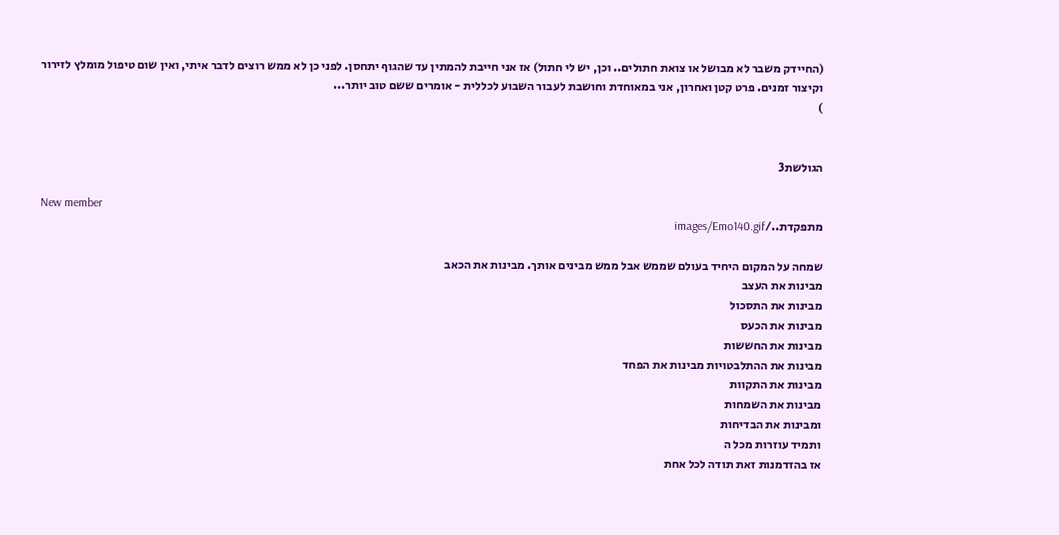(החיידק משבר לא מבושל או צואת חתולים.. וכן, יש לי חתול) אז אני חייבת להמתין עד שהגוף יתחסן. לפני כן לא ממש רוצים לדבר איתי, ואין שום טיפול מומלץ לזירור וקיצור זמנים. פרט קטן ואחרון, אני במאוחדת וחושבת לעבור השבוע לכללית - אומרים ששם טוב יותר...
)


הגולשת3

New member
מתפקדת../images/Emo140.gif

שמחה על המקום היחיד בעולם שממש אבל ממש מבינים אותך. מבינות את הכאב
מבינות את העצב
מבינות את התסכול
מבינות את הכעס
מבינות את החששות
מבינות את ההתלבטויות מבינות את הפחד
מבינות את התקוות
מבינות את השמחות
ומבינות את הבדיחות
ותמיד עוזרות מכל ה
אז בהזדמנות זאת תודה לכל אחת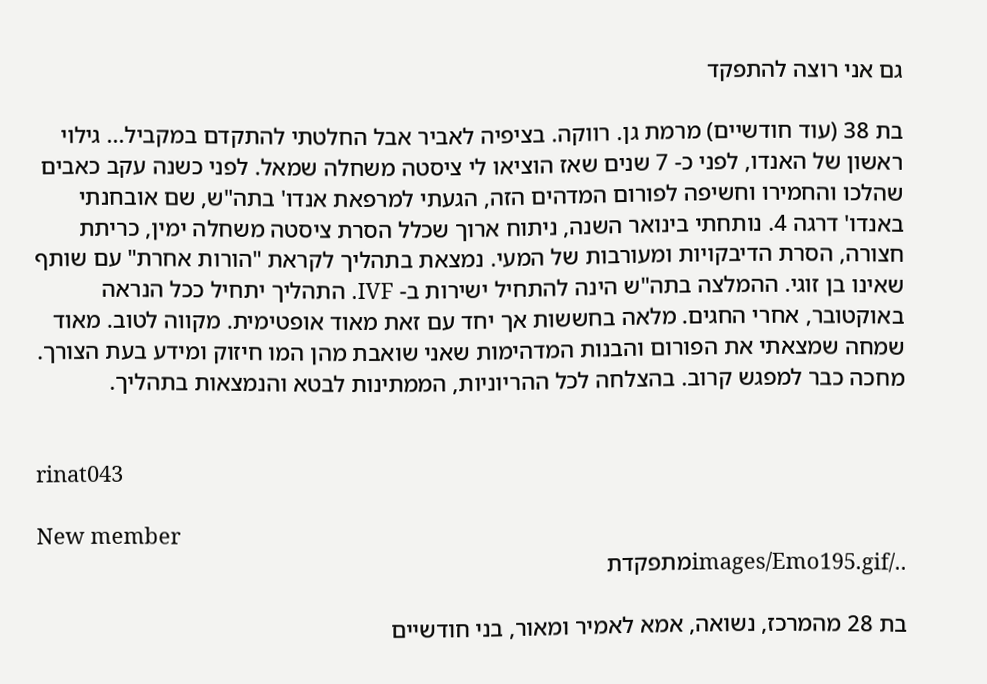גם אני רוצה להתפקד

בת 38 (עוד חודשיים) מרמת גן. רווקה. בציפיה לאביר אבל החלטתי להתקדם במקביל... גילוי ראשון של האנדו, לפני כ- 7 שנים שאז הוציאו לי ציסטה משחלה שמאל. לפני כשנה עקב כאבים שהלכו והחמירו וחשיפה לפורום המדהים הזה, הגעתי למרפאת אנדו' בתה"ש, שם אובחנתי באנדו' דרגה 4. נותחתי בינואר השנה, ניתוח ארוך שכלל הסרת ציסטה משחלה ימין, כריתת חצורה, הסרת הדיבקויות ומעורבות של המעי. נמצאת בתהליך לקראת "הורות אחרת" עם שותף שאינו בן זוגי. ההמלצה בתה"ש הינה להתחיל ישירות ב- IVF. התהליך יתחיל ככל הנראה באוקטובר, אחרי החגים. מלאה בחששות אך יחד עם זאת מאוד אופטימית. מקווה לטוב. מאוד שמחה שמצאתי את הפורום והבנות המדהימות שאני שואבת מהן המו חיזוק ומידע בעת הצורך. מחכה כבר למפגש קרוב. בהצלחה לכל ההריוניות, הממתינות לבטא והנמצאות בתהליך.


rinat043

New member
../images/Emo195.gifמתפקדת

בת 28 מהמרכז, נשואה, אמא לאמיר ומאור, בני חודשיים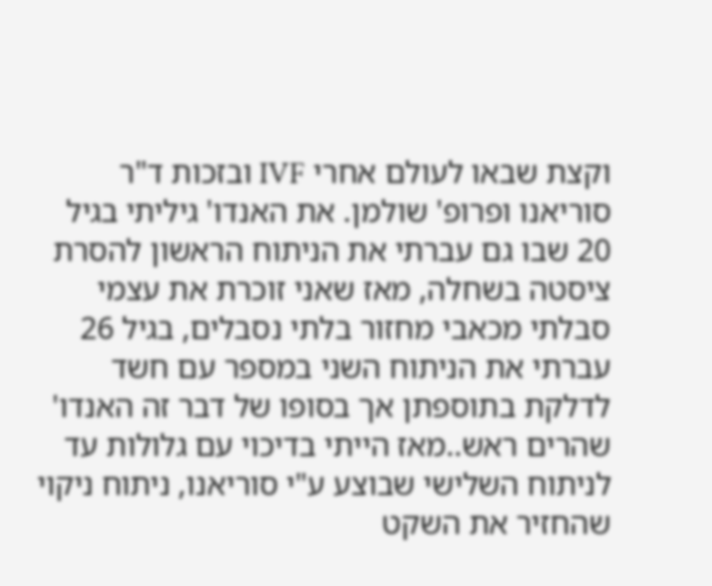וקצת שבאו לעולם אחרי IVF ובזכות ד"ר סוריאנו ופרופ' שולמן. את האנדו' גיליתי בגיל 20 שבו גם עברתי את הניתוח הראשון להסרת ציסטה בשחלה, מאז שאני זוכרת את עצמי סבלתי מכאבי מחזור בלתי נסבלים, בגיל 26 עברתי את הניתוח השני במספר עם חשד לדלקת בתוספתן אך בסופו של דבר זה האנדו' שהרים ראש..מאז הייתי בדיכוי עם גלולות עד לניתוח השלישי שבוצע ע"י סוריאנו, ניתוח ניקוי שהחזיר את השקט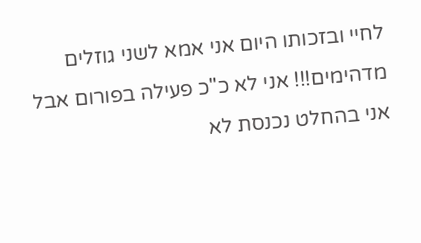לחיי ובזכותו היום אני אמא לשני גוזלים מדהימים!!! אני לא כ"כ פעילה בפורום אבל אני בהחלט נכנסת לא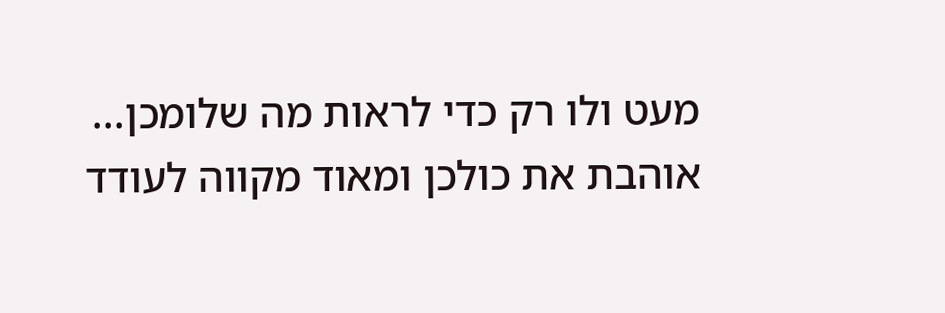מעט ולו רק כדי לראות מה שלומכן...
אוהבת את כולכן ומאוד מקווה לעודד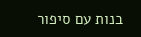בנות עם סיפור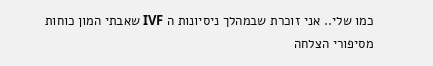כמו שלי.. אני זוכרת שבמהלך ניסיונות ה IVF שאבתי המון כוחות מסיפורי הצלחה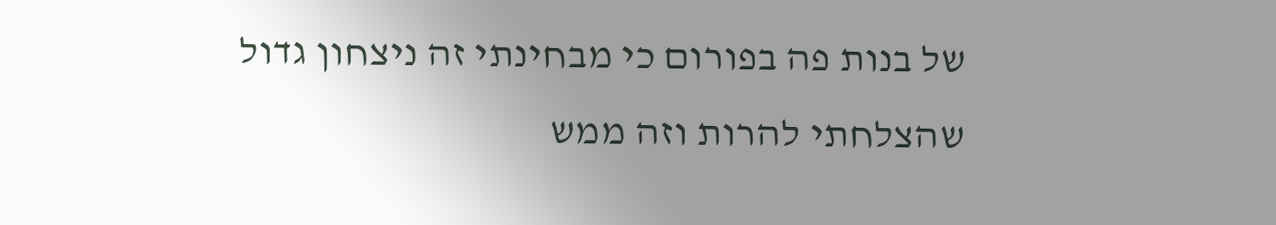של בנות פה בפורום כי מבחינתי זה ניצחון גדול שהצלחתי להרות וזה ממש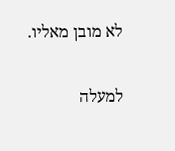לא מובן מאליו.

למעלה